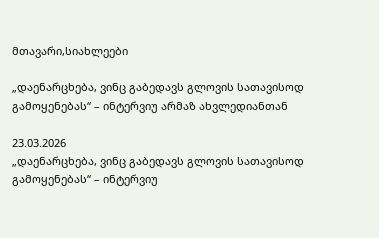მთავარი,სიახლეები

„დაენარცხება, ვინც გაბედავს გლოვის სათავისოდ გამოყენებას“ – ინტერვიუ არმაზ ახვლედიანთან

23.03.2026
„დაენარცხება, ვინც გაბედავს გლოვის სათავისოდ გამოყენებას“ – ინტერვიუ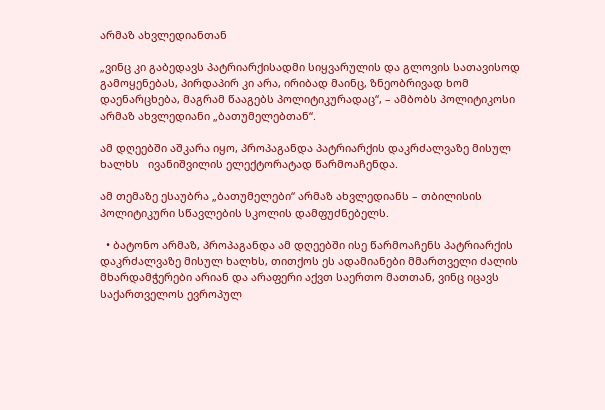არმაზ ახვლედიანთან

„ვინც კი გაბედავს პატრიარქისადმი სიყვარულის და გლოვის სათავისოდ გამოყენებას, პირდაპირ კი არა, ირიბად მაინც, ზნეობრივად ხომ დაენარცხება, მაგრამ წააგებს პოლიტიკურადაც“, – ამბობს პოლიტიკოსი არმაზ ახვლედიანი „ბათუმელებთან“.

ამ დღეებში აშკარა იყო, პროპაგანდა პატრიარქის დაკრძალვაზე მისულ ხალხს   ივანიშვილის ელექტორატად წარმოაჩენდა.

ამ თემაზე ესაუბრა „ბათუმელები“ არმაზ ახვლედიანს – თბილისის პოლიტიკური სწავლების სკოლის დამფუძნებელს.

  • ბატონო არმაზ, პროპაგანდა ამ დღეებში ისე წარმოაჩენს პატრიარქის დაკრძალვაზე მისულ ხალხს, თითქოს ეს ადამიანები მმართველი ძალის მხარდამჭერები არიან და არაფერი აქვთ საერთო მათთან, ვინც იცავს საქართველოს ევროპულ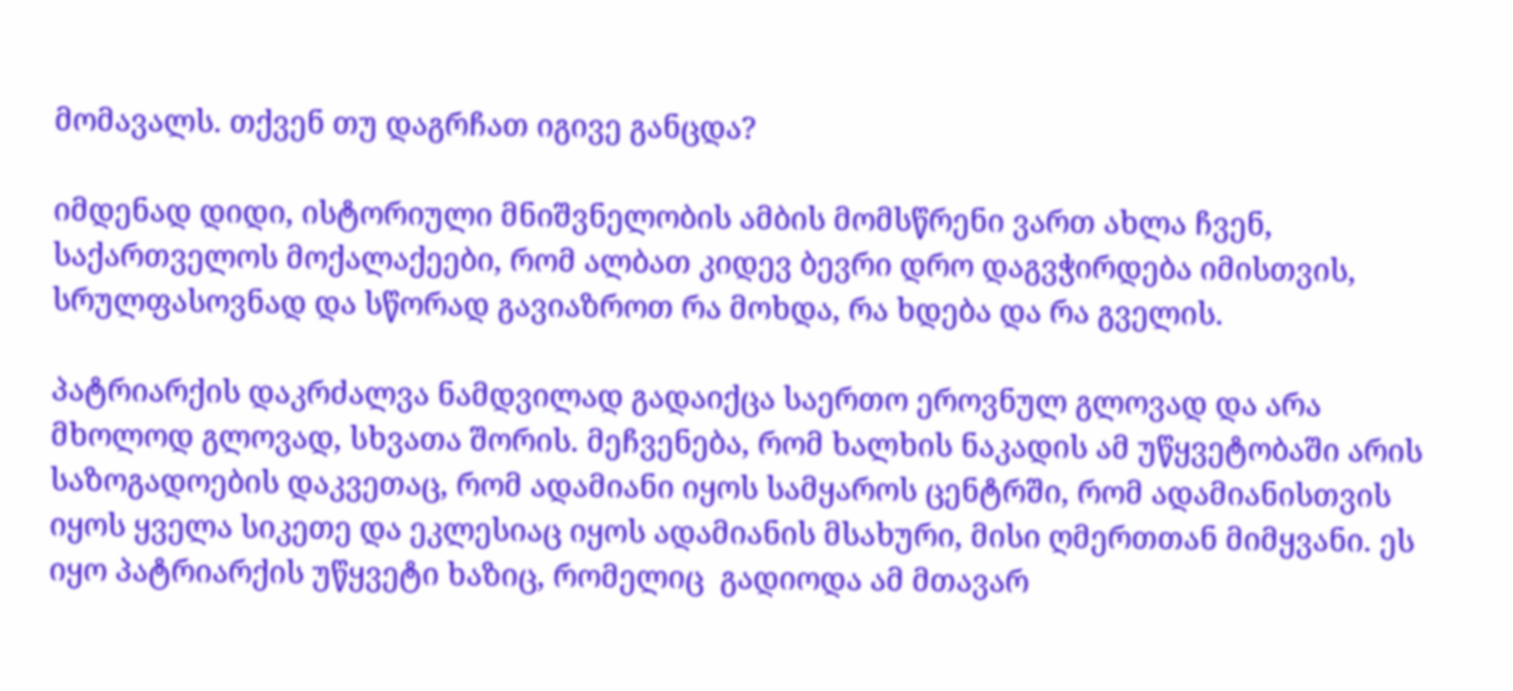მომავალს. თქვენ თუ დაგრჩათ იგივე განცდა?

იმდენად დიდი, ისტორიული მნიშვნელობის ამბის მომსწრენი ვართ ახლა ჩვენ, საქართველოს მოქალაქეები, რომ ალბათ კიდევ ბევრი დრო დაგვჭირდება იმისთვის, სრულფასოვნად და სწორად გავიაზროთ რა მოხდა, რა ხდება და რა გველის.

პატრიარქის დაკრძალვა ნამდვილად გადაიქცა საერთო ეროვნულ გლოვად და არა მხოლოდ გლოვად, სხვათა შორის. მეჩვენება, რომ ხალხის ნაკადის ამ უწყვეტობაში არის საზოგადოების დაკვეთაც, რომ ადამიანი იყოს სამყაროს ცენტრში, რომ ადამიანისთვის იყოს ყველა სიკეთე და ეკლესიაც იყოს ადამიანის მსახური, მისი ღმერთთან მიმყვანი. ეს იყო პატრიარქის უწყვეტი ხაზიც, რომელიც  გადიოდა ამ მთავარ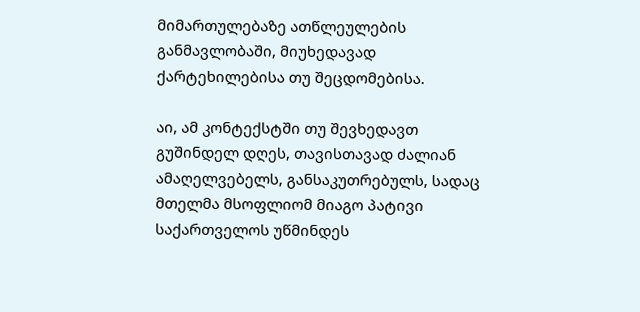მიმართულებაზე ათწლეულების განმავლობაში, მიუხედავად ქარტეხილებისა თუ შეცდომებისა.

აი, ამ კონტექსტში თუ შევხედავთ გუშინდელ დღეს, თავისთავად ძალიან ამაღელვებელს, განსაკუთრებულს, სადაც მთელმა მსოფლიომ მიაგო პატივი საქართველოს უწმინდეს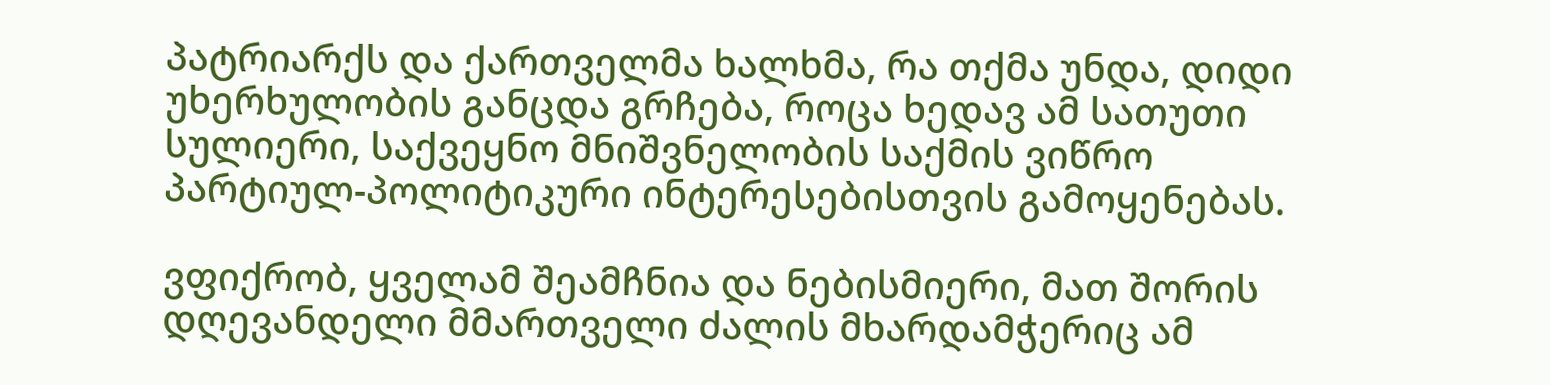პატრიარქს და ქართველმა ხალხმა, რა თქმა უნდა, დიდი უხერხულობის განცდა გრჩება, როცა ხედავ ამ სათუთი სულიერი, საქვეყნო მნიშვნელობის საქმის ვიწრო პარტიულ-პოლიტიკური ინტერესებისთვის გამოყენებას.

ვფიქრობ, ყველამ შეამჩნია და ნებისმიერი, მათ შორის დღევანდელი მმართველი ძალის მხარდამჭერიც ამ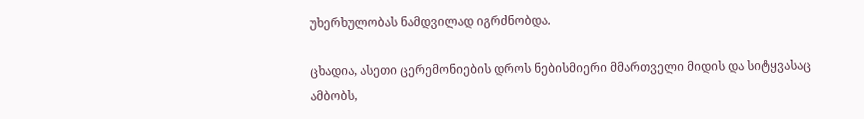უხერხულობას ნამდვილად იგრძნობდა.

ცხადია, ასეთი ცერემონიების დროს ნებისმიერი მმართველი მიდის და სიტყვასაც ამბობს,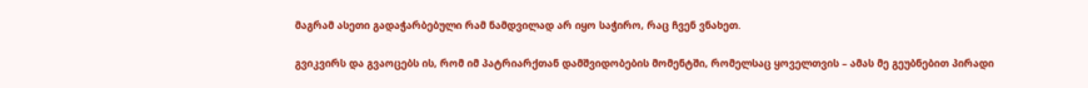მაგრამ ასეთი გადაჭარბებული რამ ნამდვილად არ იყო საჭირო, რაც ჩვენ ვნახეთ.

გვიკვირს და გვაოცებს ის, რომ იმ პატრიარქთან დამშვიდობების მომენტში, რომელსაც ყოველთვის – ამას მე გეუბნებით პირადი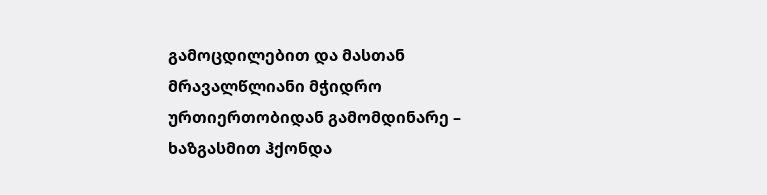გამოცდილებით და მასთან მრავალწლიანი მჭიდრო ურთიერთობიდან გამომდინარე – ხაზგასმით ჰქონდა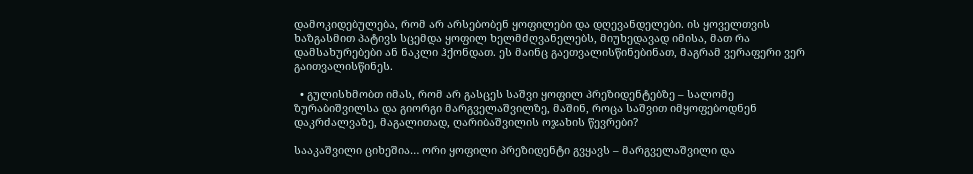დამოკიდებულება, რომ არ არსებობენ ყოფილები და დღევანდელები. ის ყოველთვის ხაზგასმით პატივს სცემდა ყოფილ ხელმძღვანელებს, მიუხედავად იმისა, მათ რა დამსახურებები ან ნაკლი ჰქონდათ. ეს მაინც გაეთვალისწინებინათ, მაგრამ ვერაფერი ვერ გაითვალისწინეს.

  • გულისხმობთ იმას, რომ არ გასცეს საშვი ყოფილ პრეზიდენტებზე – სალომე ზურაბიშვილსა და გიორგი მარგველაშვილზე, მაშინ, როცა საშვით იმყოფებოდნენ დაკრძალვაზე, მაგალითად, ღარიბაშვილის ოჯახის წევრები?

სააკაშვილი ციხეშია… ორი ყოფილი პრეზიდენტი გვყავს – მარგველაშვილი და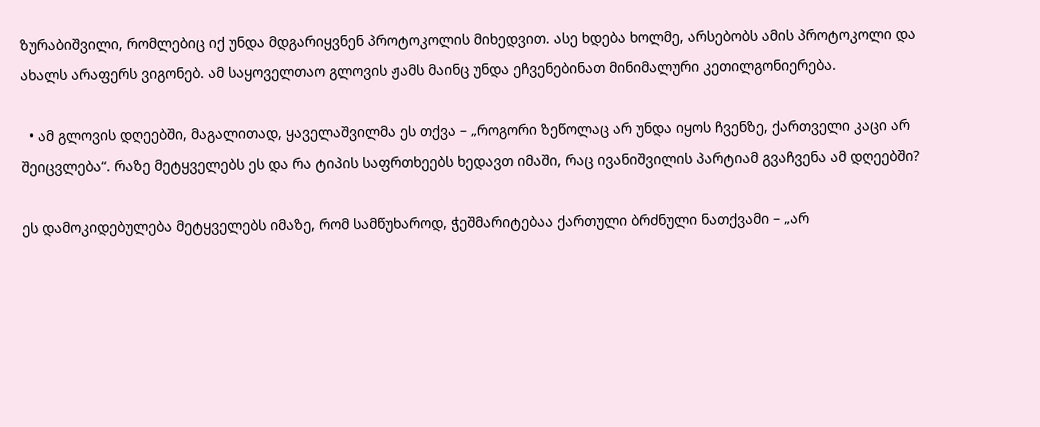ზურაბიშვილი, რომლებიც იქ უნდა მდგარიყვნენ პროტოკოლის მიხედვით. ასე ხდება ხოლმე, არსებობს ამის პროტოკოლი და ახალს არაფერს ვიგონებ. ამ საყოველთაო გლოვის ჟამს მაინც უნდა ეჩვენებინათ მინიმალური კეთილგონიერება.

  • ამ გლოვის დღეებში, მაგალითად, ყაველაშვილმა ეს თქვა – „როგორი ზეწოლაც არ უნდა იყოს ჩვენზე, ქართველი კაცი არ შეიცვლება“. რაზე მეტყველებს ეს და რა ტიპის საფრთხეებს ხედავთ იმაში, რაც ივანიშვილის პარტიამ გვაჩვენა ამ დღეებში?

ეს დამოკიდებულება მეტყველებს იმაზე, რომ სამწუხაროდ, ჭეშმარიტებაა ქართული ბრძნული ნათქვამი – „არ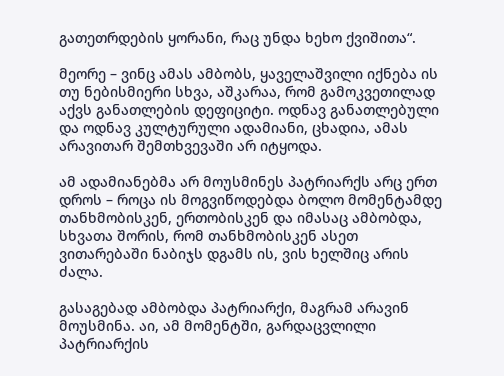გათეთრდების ყორანი, რაც უნდა ხეხო ქვიშითა“.

მეორე – ვინც ამას ამბობს, ყაველაშვილი იქნება ის თუ ნებისმიერი სხვა, აშკარაა, რომ გამოკვეთილად აქვს განათლების დეფიციტი. ოდნავ განათლებული და ოდნავ კულტურული ადამიანი, ცხადია, ამას არავითარ შემთხვევაში არ იტყოდა.

ამ ადამიანებმა არ მოუსმინეს პატრიარქს არც ერთ დროს – როცა ის მოგვიწოდებდა ბოლო მომენტამდე თანხმობისკენ, ერთობისკენ და იმასაც ამბობდა, სხვათა შორის, რომ თანხმობისკენ ასეთ ვითარებაში ნაბიჯს დგამს ის, ვის ხელშიც არის ძალა.

გასაგებად ამბობდა პატრიარქი, მაგრამ არავინ მოუსმინა. აი, ამ მომენტში, გარდაცვლილი პატრიარქის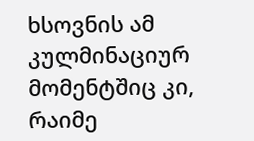ხსოვნის ამ კულმინაციურ მომენტშიც კი, რაიმე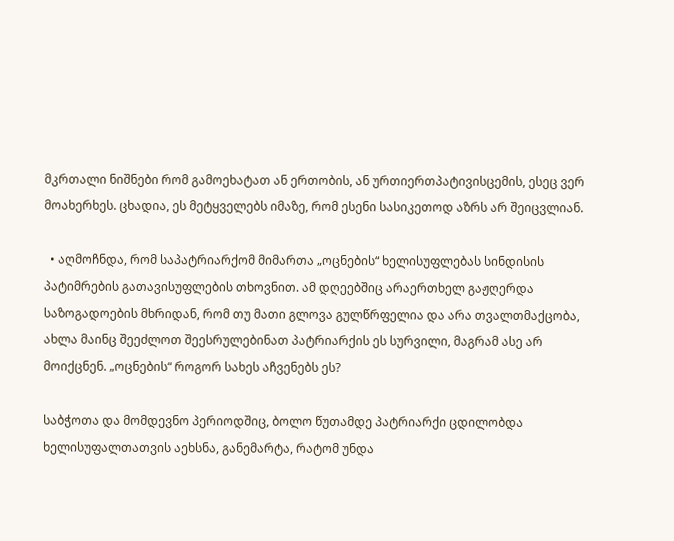მკრთალი ნიშნები რომ გამოეხატათ ან ერთობის, ან ურთიერთპატივისცემის, ესეც ვერ მოახერხეს. ცხადია, ეს მეტყველებს იმაზე, რომ ესენი სასიკეთოდ აზრს არ შეიცვლიან.

  • აღმოჩნდა, რომ საპატრიარქომ მიმართა „ოცნების“ ხელისუფლებას სინდისის პატიმრების გათავისუფლების თხოვნით. ამ დღეებშიც არაერთხელ გაჟღერდა საზოგადოების მხრიდან, რომ თუ მათი გლოვა გულწრფელია და არა თვალთმაქცობა, ახლა მაინც შეეძლოთ შეესრულებინათ პატრიარქის ეს სურვილი, მაგრამ ასე არ მოიქცნენ. „ოცნების“ როგორ სახეს აჩვენებს ეს?

საბჭოთა და მომდევნო პერიოდშიც, ბოლო წუთამდე პატრიარქი ცდილობდა ხელისუფალთათვის აეხსნა, განემარტა, რატომ უნდა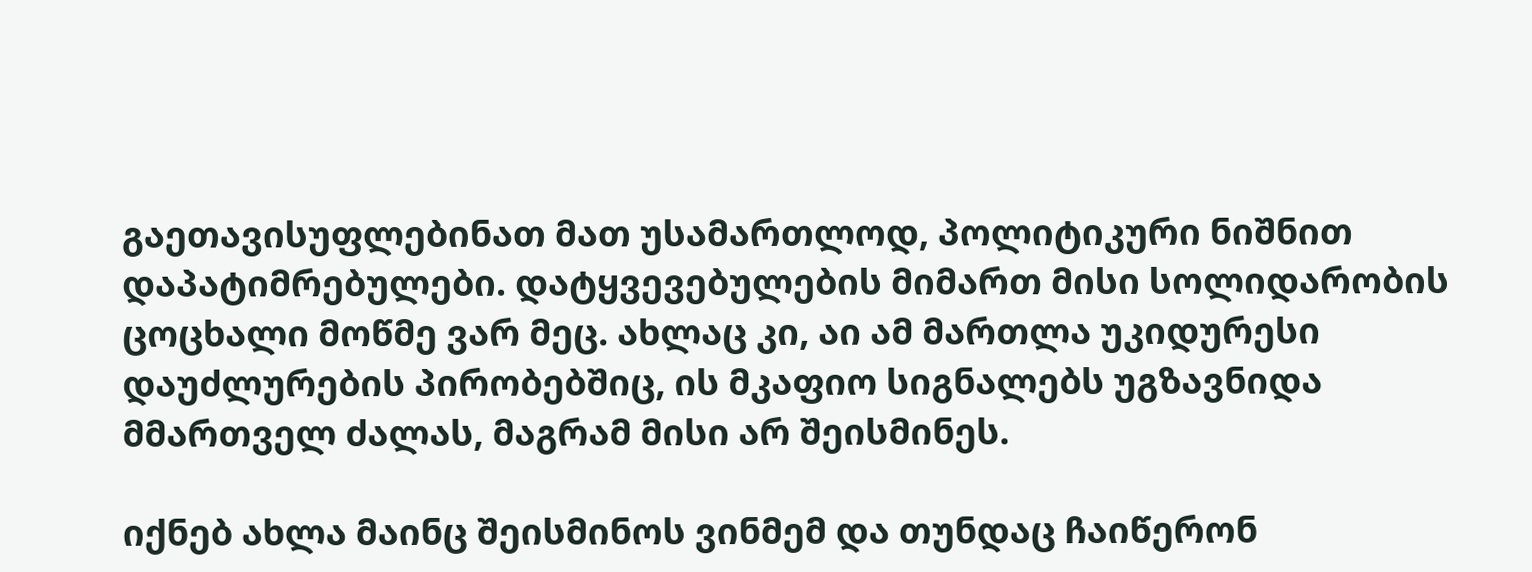გაეთავისუფლებინათ მათ უსამართლოდ, პოლიტიკური ნიშნით დაპატიმრებულები. დატყვევებულების მიმართ მისი სოლიდარობის ცოცხალი მოწმე ვარ მეც. ახლაც კი, აი ამ მართლა უკიდურესი დაუძლურების პირობებშიც, ის მკაფიო სიგნალებს უგზავნიდა მმართველ ძალას, მაგრამ მისი არ შეისმინეს.

იქნებ ახლა მაინც შეისმინოს ვინმემ და თუნდაც ჩაიწერონ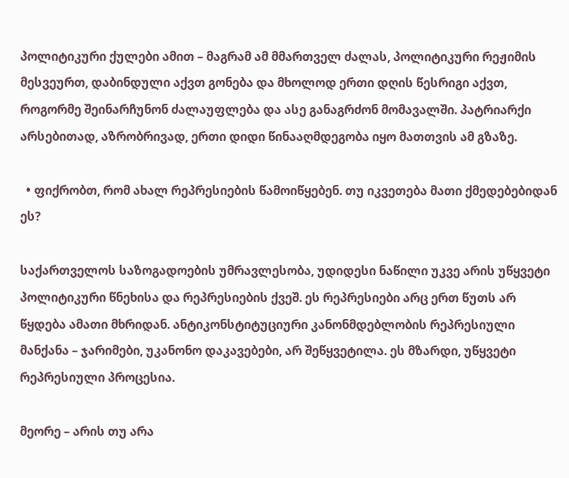პოლიტიკური ქულები ამით – მაგრამ ამ მმართველ ძალას, პოლიტიკური რეჟიმის მესვეურთ, დაბინდული აქვთ გონება და მხოლოდ ერთი დღის წესრიგი აქვთ, როგორმე შეინარჩუნონ ძალაუფლება და ასე განაგრძონ მომავალში. პატრიარქი არსებითად, აზრობრივად, ერთი დიდი წინააღმდეგობა იყო მათთვის ამ გზაზე.

  • ფიქრობთ, რომ ახალ რეპრესიების წამოიწყებენ. თუ იკვეთება მათი ქმედებებიდან ეს?

საქართველოს საზოგადოების უმრავლესობა, უდიდესი ნაწილი უკვე არის უწყვეტი პოლიტიკური წნეხისა და რეპრესიების ქვეშ. ეს რეპრესიები არც ერთ წუთს არ წყდება ამათი მხრიდან. ანტიკონსტიტუციური კანონმდებლობის რეპრესიული მანქანა – ჯარიმები, უკანონო დაკავებები, არ შეწყვეტილა. ეს მზარდი, უწყვეტი რეპრესიული პროცესია.

მეორე – არის თუ არა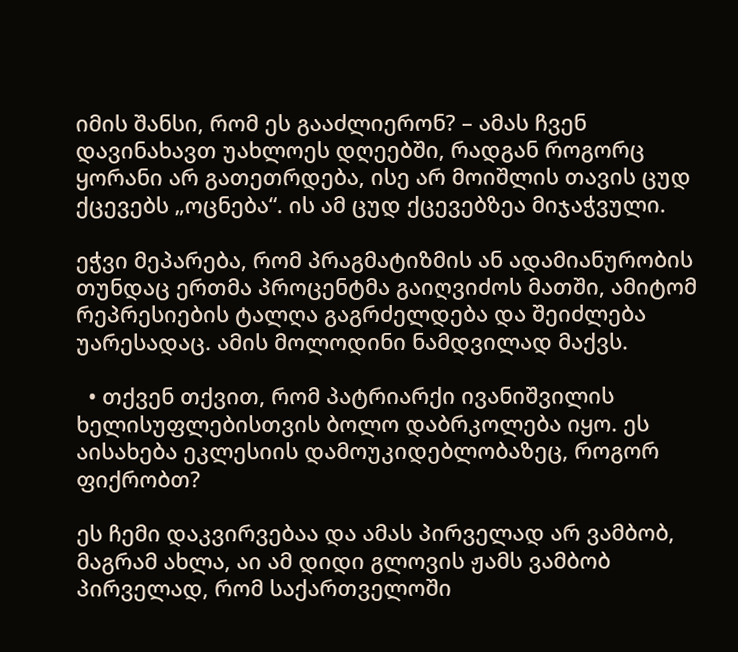იმის შანსი, რომ ეს გააძლიერონ? – ამას ჩვენ დავინახავთ უახლოეს დღეებში, რადგან როგორც ყორანი არ გათეთრდება, ისე არ მოიშლის თავის ცუდ ქცევებს „ოცნება“. ის ამ ცუდ ქცევებზეა მიჯაჭვული.

ეჭვი მეპარება, რომ პრაგმატიზმის ან ადამიანურობის თუნდაც ერთმა პროცენტმა გაიღვიძოს მათში, ამიტომ რეპრესიების ტალღა გაგრძელდება და შეიძლება უარესადაც. ამის მოლოდინი ნამდვილად მაქვს.

  • თქვენ თქვით, რომ პატრიარქი ივანიშვილის ხელისუფლებისთვის ბოლო დაბრკოლება იყო. ეს აისახება ეკლესიის დამოუკიდებლობაზეც, როგორ ფიქრობთ?

ეს ჩემი დაკვირვებაა და ამას პირველად არ ვამბობ, მაგრამ ახლა, აი ამ დიდი გლოვის ჟამს ვამბობ პირველად, რომ საქართველოში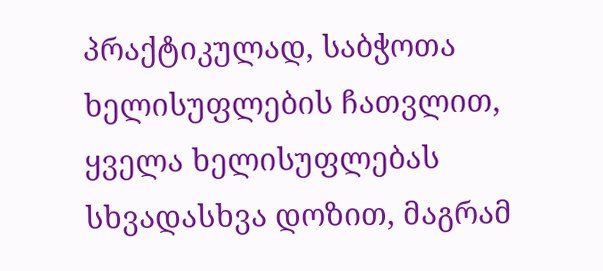პრაქტიკულად, საბჭოთა ხელისუფლების ჩათვლით, ყველა ხელისუფლებას სხვადასხვა დოზით, მაგრამ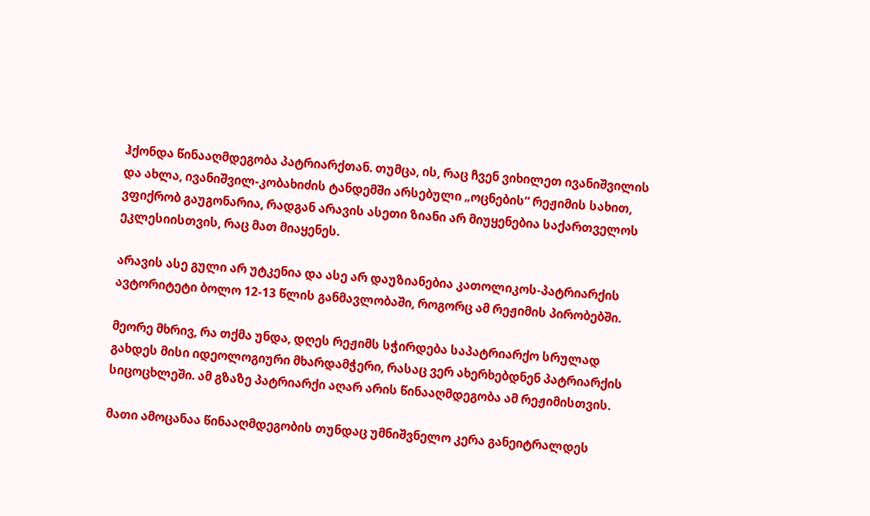ჰქონდა წინააღმდეგობა პატრიარქთან. თუმცა, ის, რაც ჩვენ ვიხილეთ ივანიშვილის და ახლა, ივანიშვილ-კობახიძის ტანდემში არსებული „ოცნების“ რეჟიმის სახით, ვფიქრობ გაუგონარია, რადგან არავის ასეთი ზიანი არ მიუყენებია საქართველოს ეკლესიისთვის, რაც მათ მიაყენეს.

არავის ასე გული არ უტკენია და ასე არ დაუზიანებია კათოლიკოს-პატრიარქის ავტორიტეტი ბოლო 12-13 წლის განმავლობაში, როგორც ამ რეჟიმის პირობებში.

მეორე მხრივ, რა თქმა უნდა, დღეს რეჟიმს სჭირდება საპატრიარქო სრულად გახდეს მისი იდეოლოგიური მხარდამჭერი, რასაც ვერ ახერხებდნენ პატრიარქის სიცოცხლეში. ამ გზაზე პატრიარქი აღარ არის წინააღმდეგობა ამ რეჟიმისთვის.

მათი ამოცანაა წინააღმდეგობის თუნდაც უმნიშვნელო კერა განეიტრალდეს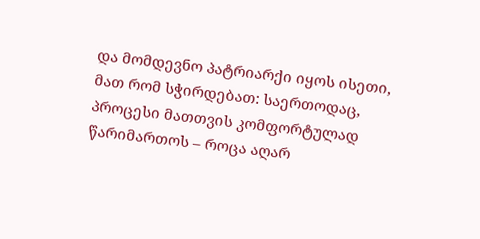და მომდევნო პატრიარქი იყოს ისეთი, მათ რომ სჭირდებათ: საერთოდაც, პროცესი მათთვის კომფორტულად წარიმართოს – როცა აღარ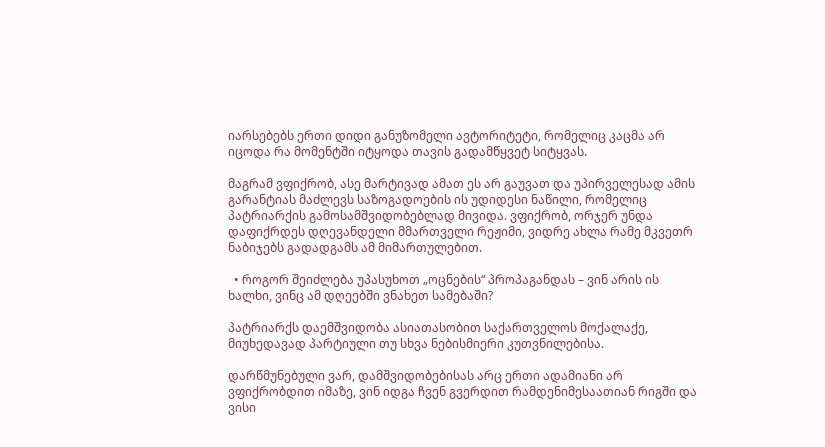იარსებებს ერთი დიდი განუზომელი ავტორიტეტი, რომელიც კაცმა არ იცოდა რა მომენტში იტყოდა თავის გადამწყვეტ სიტყვას.

მაგრამ ვფიქრობ, ასე მარტივად ამათ ეს არ გაუვათ და უპირველესად ამის გარანტიას მაძლევს საზოგადოების ის უდიდესი ნაწილი, რომელიც პატრიარქის გამოსამშვიდობებლად მივიდა. ვფიქრობ, ორჯერ უნდა დაფიქრდეს დღევანდელი მმართველი რეჟიმი, ვიდრე ახლა რამე მკვეთრ ნაბიჯებს გადადგამს ამ მიმართულებით.

  • როგორ შეიძლება უპასუხოთ „ოცნების“ პროპაგანდას – ვინ არის ის ხალხი, ვინც ამ დღეებში ვნახეთ სამებაში?

პატრიარქს დაემშვიდობა ასიათასობით საქართველოს მოქალაქე, მიუხედავად პარტიული თუ სხვა ნებისმიერი კუთვნილებისა.

დარწმუნებული ვარ, დამშვიდობებისას არც ერთი ადამიანი არ ვფიქრობდით იმაზე, ვინ იდგა ჩვენ გვერდით რამდენიმესაათიან რიგში და ვისი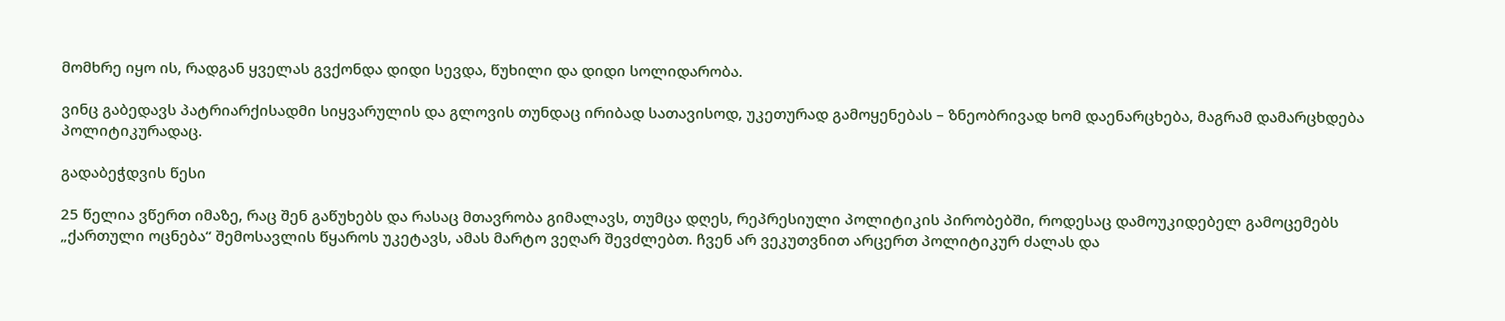მომხრე იყო ის, რადგან ყველას გვქონდა დიდი სევდა, წუხილი და დიდი სოლიდარობა.

ვინც გაბედავს პატრიარქისადმი სიყვარულის და გლოვის თუნდაც ირიბად სათავისოდ, უკეთურად გამოყენებას – ზნეობრივად ხომ დაენარცხება, მაგრამ დამარცხდება პოლიტიკურადაც.

გადაბეჭდვის წესი

25 წელია ვწერთ იმაზე, რაც შენ გაწუხებს და რასაც მთავრობა გიმალავს, თუმცა დღეს, რეპრესიული პოლიტიკის პირობებში, როდესაც დამოუკიდებელ გამოცემებს „ქართული ოცნება“ შემოსავლის წყაროს უკეტავს, ამას მარტო ვეღარ შევძლებთ. ჩვენ არ ვეკუთვნით არცერთ პოლიტიკურ ძალას და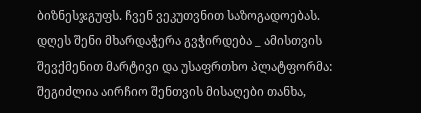ბიზნესჯგუფს. ჩვენ ვეკუთვნით საზოგადოებას. დღეს შენი მხარდაჭერა გვჭირდება _ ამისთვის შევქმენით მარტივი და უსაფრთხო პლატფორმა: შეგიძლია აირჩიო შენთვის მისაღები თანხა,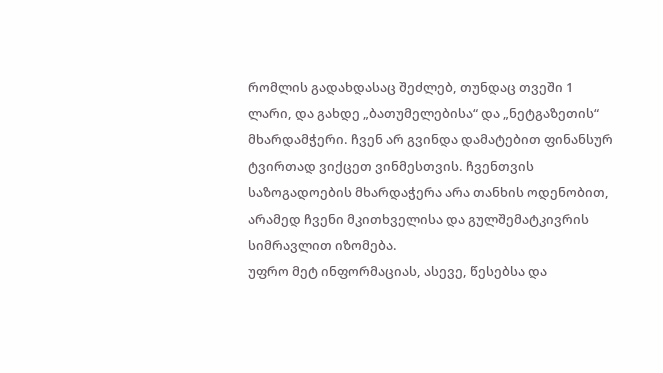რომლის გადახდასაც შეძლებ, თუნდაც თვეში 1 ლარი, და გახდე „ბათუმელებისა“ და „ნეტგაზეთის“ მხარდამჭერი. ჩვენ არ გვინდა დამატებით ფინანსურ ტვირთად ვიქცეთ ვინმესთვის. ჩვენთვის საზოგადოების მხარდაჭერა არა თანხის ოდენობით, არამედ ჩვენი მკითხველისა და გულშემატკივრის სიმრავლით იზომება.
უფრო მეტ ინფორმაციას, ასევე, წესებსა და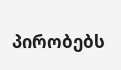პირობებს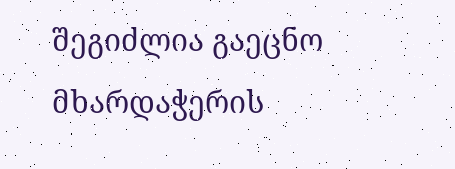შეგიძლია გაეცნო მხარდაჭერის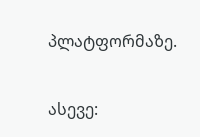პლატფორმაზე.

ასევე: